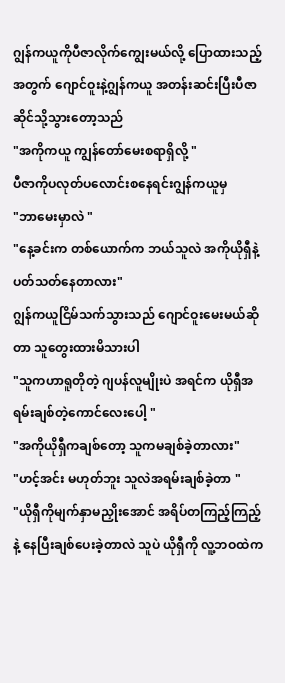ဂျွန်ကယူကိုပီဇာလိုက်ကျွေးမယ်လို့ ပြောထားသည့်အတွက် ဂျောင်ဝူးနဲ့ဂျွန်ကယူ အတန်းဆင်းပြီးပီဇာဆိုင်သို့သွားတော့သည်
"အကိုကယူ ကျွန်တော်မေးစရာရှိလို့ "
ပီဇာကိုပလုတ်ပလောင်းစနေရင်းဂျွန်ကယူမှ
"ဘာမေးမှာလဲ "
"နေ့ခင်းက တစ်ယောက်က ဘယ်သူလဲ အကိုယိုရှီနဲ့ပတ်သတ်နေတာလား"
ဂျွန်ကယူငြိမ်သက်သွားသည် ဂျောင်ဝူးမေးမယ်ဆိုတာ သူတွေးထားမိသားပါ
"သူကဟာရူတိုတဲ့ ဂျပန်လူမျိုးပဲ အရင်က ယိုရှီအရမ်းချစ်တဲ့ကောင်လေးပေါ့ "
"အကိုယိုရှီကချစ်တော့ သူကမချစ်ခဲ့တာလား"
"ဟင့်အင်း မဟုတ်ဘူး သူလဲအရမ်းချစ်ခဲ့တာ "
"ယိုရှီကိုမျက်နှာမညှိုးအောင် အရိပ်တကြည့်ကြည့်နဲ့ နေပြီးချစ်ပေးခဲ့တာလဲ သူပဲ ယိုရှီကို လူ့ဘဝထဲက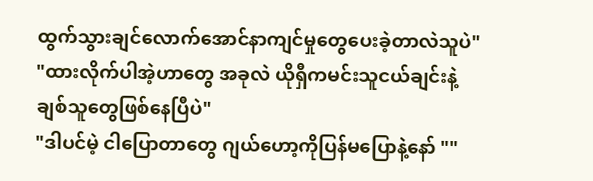ထွက်သွားချင်လောက်အောင်နာကျင်မှုတွေပေးခဲ့တာလဲသူပဲ"
"ထားလိုက်ပါအဲ့ဟာတွေ အခုလဲ ယိုရှီကမင်းသူငယ်ချင်းနဲ့ ချစ်သူတွေဖြစ်နေပြီပဲ"
"ဒါပင်မဲ့ ငါပြောတာတွေ ဂျယ်ဟော့ကိုပြန်မပြောနဲ့နော် ""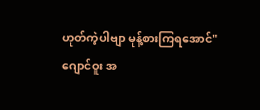ဟုတ်ကဲ့ပါဗျာ မုန့်စားကြရအောင်"
ဂျောင်ဝူး အ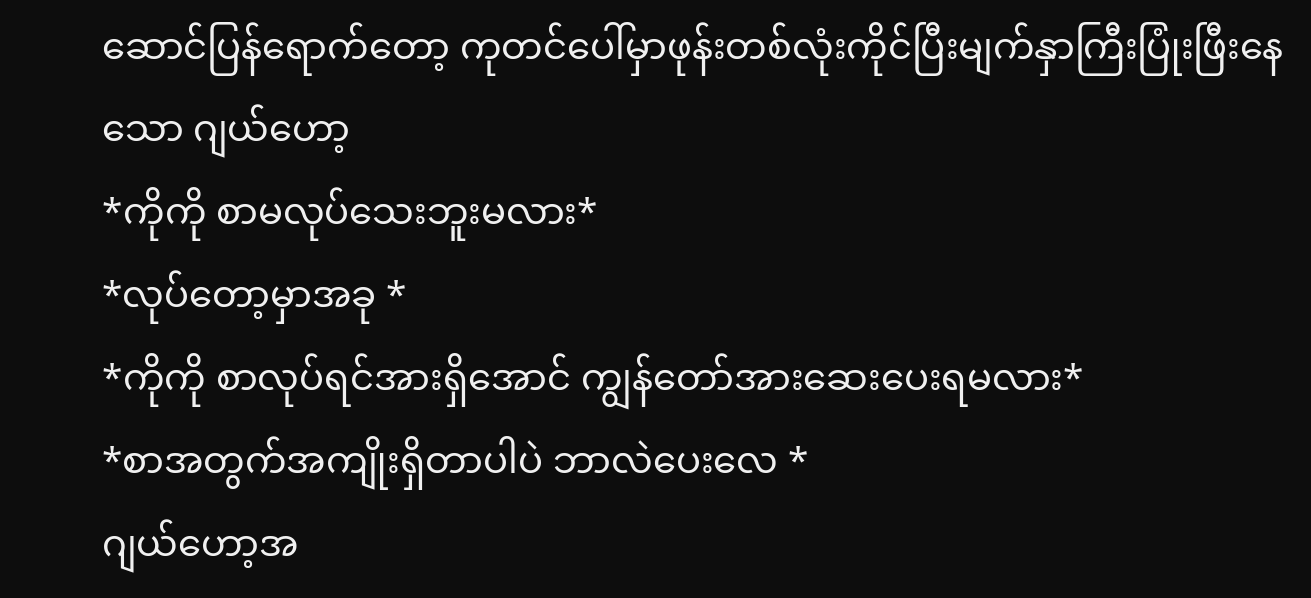ဆောင်ပြန်ရောက်တော့ ကုတင်ပေါ်မှာဖုန်းတစ်လုံးကိုင်ပြီးမျက်နှာကြီးပြုံးဖြီးနေသော ဂျယ်ဟော့
*ကိုကို စာမလုပ်သေးဘူးမလား*
*လုပ်တော့မှာအခု *
*ကိုကို စာလုပ်ရင်အားရှိအောင် ကျွန်တော်အားဆေးပေးရမလား*
*စာအတွက်အကျိုးရှိတာပါပဲ ဘာလဲပေးလေ *
ဂျယ်ဟော့အ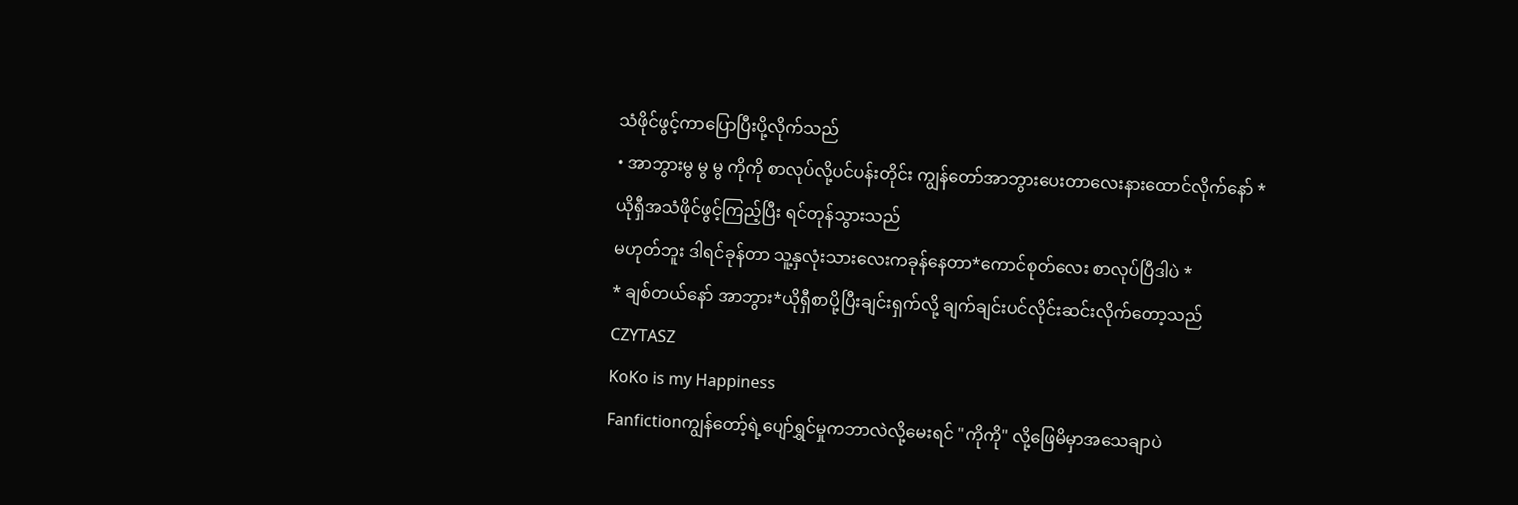သံဖိုင်ဖွင့်ကာပြောပြီးပို့လိုက်သည်
• အာဘွားမွ မွ မွ ကိုကို စာလုပ်လို့ပင်ပန်းတိုင်း ကျွန်တော်အာဘွားပေးတာလေးနားထောင်လိုက်နော် *
ယိုရှီအသံဖိုင်ဖွင့်ကြည့်ပြီး ရင်တုန်သွားသည်
မဟုတ်ဘူး ဒါရင်ခုန်တာ သူ့နှလုံးသားလေးကခုန်နေတာ*ကောင်စုတ်လေး စာလုပ်ပြီဒါပဲ *
* ချစ်တယ်နော် အာဘွား*ယိုရှီစာပို့ပြီးချင်းရှက်လို့ ချက်ချင်းပင်လိုင်းဆင်းလိုက်တော့သည်
CZYTASZ
KoKo is my Happiness
Fanfictionကျွန်တော့်ရဲ့ပျော်ရွှင်မှုကဘာလဲလို့မေးရင် "ကိုကို" လို့ဖြေမိမှာအသေချာပဲ